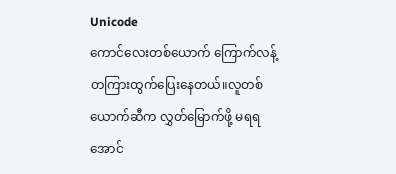Unicode
ကောင်လေးတစ်ယောက် ကြောက်လန့်တကြားထွက်ပြေးနေတယ်။လူတစ်ယောက်ဆီက လွှတ်မြောက်ဖို့ မရရအောင်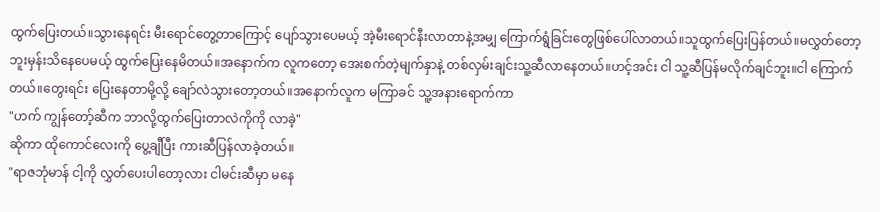ထွက်ပြေးတယ်။သွားနေရင်း မီးရောင်တွေ့တာကြောင့် ပျော်သွားပေမယ့် အဲ့မီးရောင်နီးလာတာနဲ့အမျှ ကြောက်ရွံခြင်းတွေဖြစ်ပေါ်လာတယ်။သူထွက်ပြေးပြန်တယ်။မလွှတ်တော့ဘူးမှန်းသိနေပေမယ့် ထွက်ပြေးနေမိတယ်။အနောက်က လူကတော့ အေးစက်တဲ့မျက်နှာနဲ့ တစ်လှမ်းချင်းသူ့ဆီလာနေတယ်။ဟင့်အင်း ငါ သူ့ဆီပြန်မလိုက်ချင်ဘူး။ငါ ကြောက်တယ်။တွေးရင်း ပြေးနေတာမို့လို့ ချော်လဲသွားတော့တယ်။အနောက်လူက မကြာခင် သူ့အနားရောက်ကာ
"ဟက် ကျွန်တော့်ဆီက ဘာလို့ထွက်ပြေးတာလဲကိုကို လာခဲ့"
ဆိုကာ ထိုကောင်လေးကို ပွေ့ချီပြီး ကားဆီပြန်လာခဲ့တယ်။
"ရာဇဘုံမာန် ငါ့ကို လွှတ်ပေးပါတော့လား ငါမင်းဆီမှာ မနေ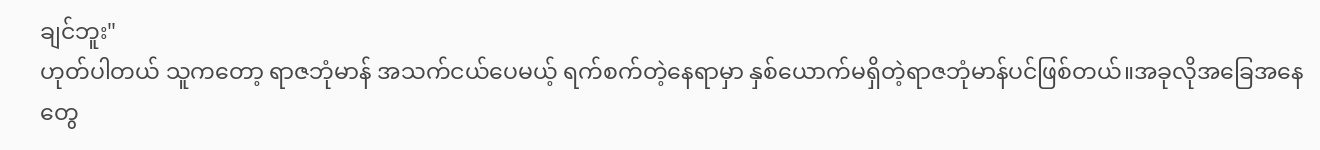ချင်ဘူး"
ဟုတ်ပါတယ် သူကတော့ ရာဇဘုံမာန် အသက်ငယ်ပေမယ့် ရက်စက်တဲ့နေရာမှာ နှစ်ယောက်မရှိတဲ့ရာဇဘုံမာန်ပင်ဖြစ်တယ်။အခုလိုအခြေအနေတွေ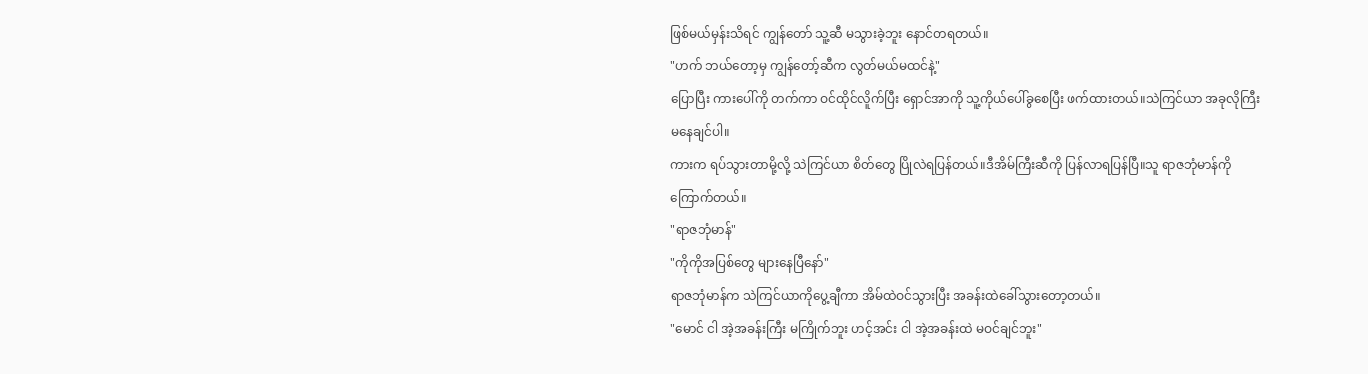ဖြစ်မယ်မှန်းသိရင် ကျွန်တော် သူ့ဆီ မသွားခဲ့ဘူး နောင်တရတယ်။
"ဟက် ဘယ်တော့မှ ကျွန်တော့်ဆီက လွတ်မယ်မထင်နဲ့"
ပြောပြီး ကားပေါ်ကို တက်ကာ ဝင်ထိုင်လိူက်ပြီး ရှောင်အာကို သူ့ကိုယ်ပေါ်ခွစေပြီး ဖက်ထားတယ်။သဲကြင်ယာ အခုလိုကြီး မနေချင်ပါ။
ကားက ရပ်သွားတာမို့လို့ သဲကြင်ယာ စိတ်တွေ ပြိုလဲရပြန်တယ်။ဒီအိမ်ကြီးဆီကို ပြန်လာရပြန်ပြီ။သူ ရာဇဘုံမာန်ကိုကြောက်တယ်။
"ရာဇဘုံမာန်"
"ကိုကိုအပြစ်တွေ များနေပြီနော်"
ရာဇဘုံမာန်က သဲကြင်ယာကိုပွေ့ချီကာ အိမ်ထဲဝင်သွားပြီး အခန်းထဲခေါ်သွားတော့တယ်။
"မောင် ငါ အဲ့အခန်းကြီး မကြိုက်ဘူး ဟင့်အင်း ငါ အဲ့အခန်းထဲ မဝင်ချင်ဘူး"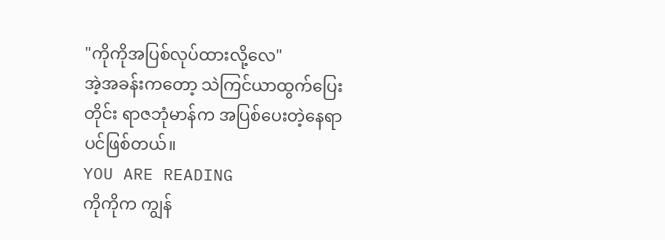"ကိုကိုအပြစ်လုပ်ထားလို့လေ"
အဲ့အခန်းကတော့ သဲကြင်ယာထွက်ပြေးတိုင်း ရာဇဘုံမာန်က အပြစ်ပေးတဲ့နေရာပင်ဖြစ်တယ်။
YOU ARE READING
ကိုကိုက ကျွန်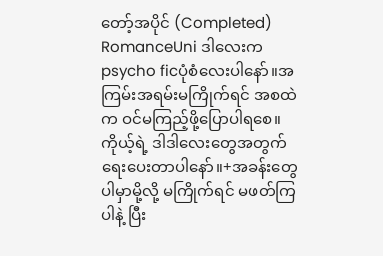တော့်အပိုင် (Completed)
RomanceUni ဒါလေးက psycho ficပုံစံလေးပါနော်။အကြမ်းအရမ်းမကြိုက်ရင် အစထဲက ဝင်မကြည့်ဖို့ပြောပါရစေ။ကိုယ့်ရဲ့ ဒါဒါလေးတွေအတွက်ရေးပေးတာပါနော်။+အခန်းတွေပါမှာမို့လို့ မကြိုက်ရင် မဖတ်ကြပါနဲ့ ပြီး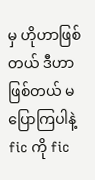မှ ဟိုဟာဖြစ်တယ် ဒီဟာဖြစ်တယ် မပြောကြပါနဲ့ fic ကို fic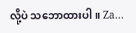လို့ပဲ သဘောထားပါ။ Za...